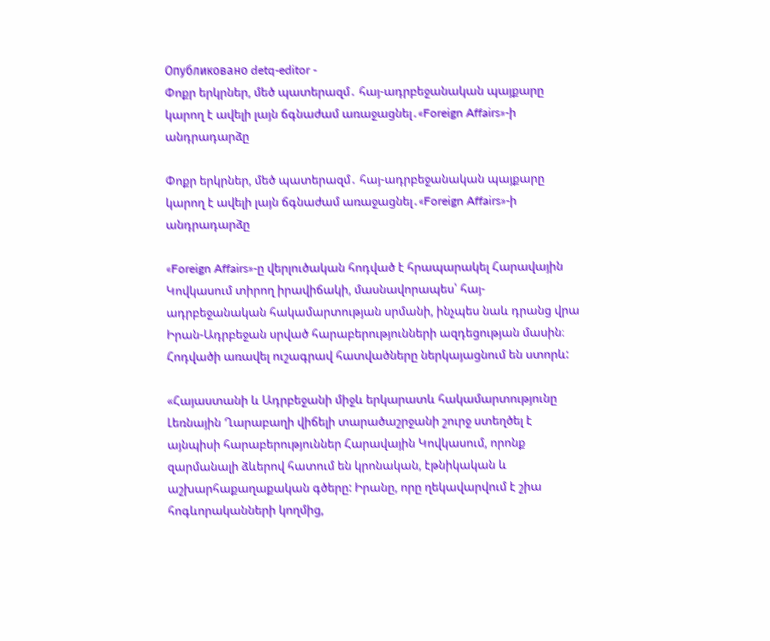Опубликовано detq-editor -
Փոքր երկրներ, մեծ պատերազմ․ հայ-ադրբեջանական պայքարը կարող է ավելի լայն ճգնաժամ առաջացնել․«Foreign Affairs»-ի անդրադարձը

Փոքր երկրներ, մեծ պատերազմ․ հայ-ադրբեջանական պայքարը կարող է ավելի լայն ճգնաժամ առաջացնել․«Foreign Affairs»-ի անդրադարձը

«Foreign Affairs»-ը վերլուծական հոդված է հրապարակել Հարավային Կովկասում տիրող իրավիճակի, մասնավորապես՝ հայ-ադրբեջանական հակամարտության սրմանի, ինչպես նաև դրանց վրա Իրան-Ադրբեջան սրված հարաբերությունների ազդեցության մասին։ Հոդվածի առավել ուշագրավ հատվածները ներկայացնում են ստորև:

«Հայաստանի և Ադրբեջանի միջև երկարատև հակամարտությունը Լեռնային Ղարաբաղի վիճելի տարածաշրջանի շուրջ ստեղծել է այնպիսի հարաբերություններ Հարավային Կովկասում, որոնք զարմանալի ձևերով հատում են կրոնական, էթնիկական և աշխարհաքաղաքական գծերը: Իրանը, որը ղեկավարվում է շիա հոգևորականների կողմից,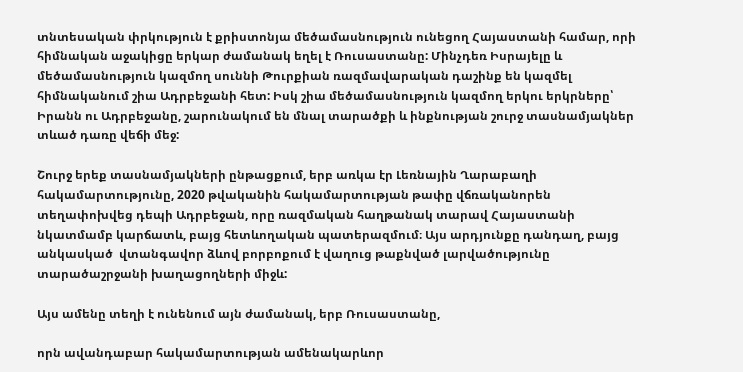տնտեսական փրկություն է քրիստոնյա մեծամասնություն ունեցող Հայաստանի համար, որի հիմնական աջակիցը երկար ժամանակ եղել է Ռուսաստանը: Մինչդեռ Իսրայելը և մեծամասնություն կազմող սուննի Թուրքիան ռազմավարական դաշինք են կազմել հիմնականում շիա Ադրբեջանի հետ: Իսկ շիա մեծամասնություն կազմող երկու երկրները՝ Իրանն ու Ադրբեջանը, շարունակում են մնալ տարածքի և ինքնության շուրջ տասնամյակներ տևած դառը վեճի մեջ:

Շուրջ երեք տասնամյակների ընթացքում, երբ առկա էր Լեռնային Ղարաբաղի հակամարտությունը, 2020 թվականին հակամարտության թափը վճռականորեն տեղափոխվեց դեպի Ադրբեջան, որը ռազմական հաղթանակ տարավ Հայաստանի նկատմամբ կարճատև, բայց հետևողական պատերազմում։ Այս արդյունքը դանդաղ, բայց անկասկած  վտանգավոր ձևով բորբոքում է վաղուց թաքնված լարվածությունը տարածաշրջանի խաղացողների միջև:

Այս ամենը տեղի է ունենում այն ժամանակ, երբ Ռուսաստանը,

որն ավանդաբար հակամարտության ամենակարևոր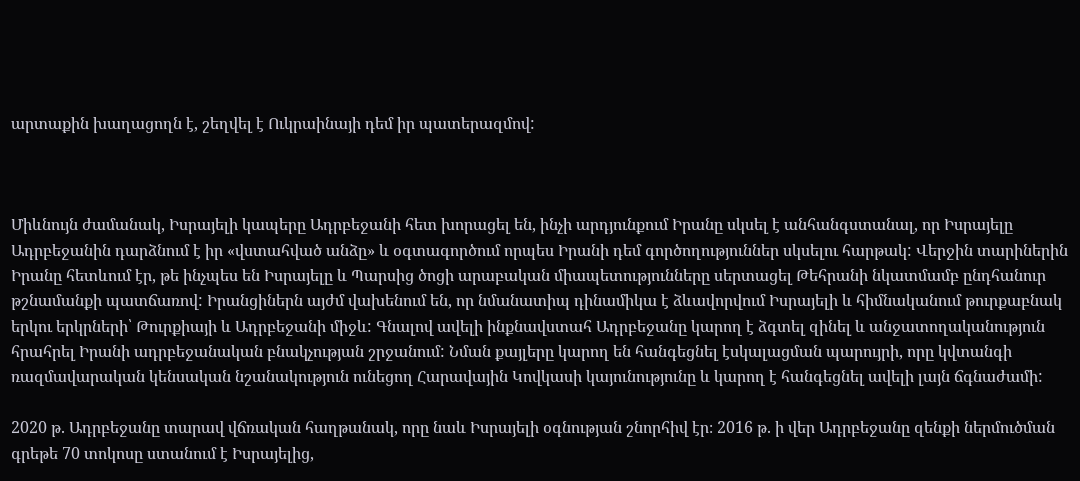արտաքին խաղացողն է, շեղվել է Ուկրաինայի դեմ իր պատերազմով:



Միևնույն ժամանակ, Իսրայելի կապերը Ադրբեջանի հետ խորացել են, ինչի արդյունքում Իրանը սկսել է անհանգստանալ, որ Իսրայելը Ադրբեջանին դարձնում է իր «վստահված անձը» և օգտագործում որպես Իրանի դեմ գործողություններ սկսելու հարթակ: Վերջին տարիներին Իրանը հետևում էր, թե ինչպես են Իսրայելը և Պարսից ծոցի արաբական միապետությունները սերտացել Թեհրանի նկատմամբ ընդհանուր թշնամանքի պատճառով: Իրանցիներն այժմ վախենում են, որ նմանատիպ դինամիկա է ձևավորվում Իսրայելի և հիմնականում թուրքաբնակ երկու երկրների՝ Թուրքիայի և Ադրբեջանի միջև: Գնալով ավելի ինքնավստահ Ադրբեջանը կարող է ձգտել զինել և անջատողականություն հրահրել Իրանի ադրբեջանական բնակչության շրջանում: Նման քայլերը կարող են հանգեցնել էսկալացման պարույրի, որը կվտանգի ռազմավարական կենսական նշանակություն ունեցող Հարավային Կովկասի կայունությունը և կարող է հանգեցնել ավելի լայն ճգնաժամի:

2020 թ. Ադրբեջանը տարավ վճռական հաղթանակ, որը նաև Իսրայելի օգնության շնորհիվ էր։ 2016 թ. ի վեր Ադրբեջանը զենքի ներմուծման գրեթե 70 տոկոսը ստանում է Իսրայելից,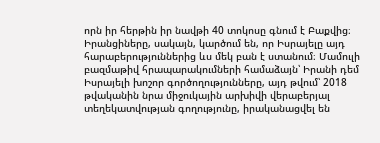որն իր հերթին իր նավթի 40 տոկոսը գնում է Բաքվից։ Իրանցիները, սակայն, կարծում են, որ Իսրայելը այդ հարաբերություններից ևս մեկ բան է ստանում։ Մամուլի բազմաթիվ հրապարակումների համաձայն՝ Իրանի դեմ Իսրայելի խոշոր գործողությունները, այդ թվում՝ 2018 թվականին նրա միջուկային արխիվի վերաբերյալ տեղեկատվության գողությունը, իրականացվել են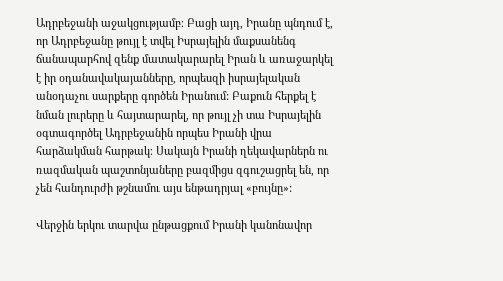Ադրբեջանի աջակցությամբ։ Բացի այդ, Իրանը պնդում է, որ Ադրբեջանը թույլ է տվել Իսրայելին մաքսանենգ ճանապարհով զենք մատակարարել Իրան և առաջարկել է իր օդանավակայանները, որպեսզի իսրայելական անօդաչու սարքերը գործեն Իրանում: Բաքուն հերքել է նման լուրերը և հայտարարել, որ թույլ չի տա Իսրայելին օգտագործել Ադրբեջանին որպես Իրանի վրա հարձակման հարթակ։ Սակայն Իրանի ղեկավարներն ու ռազմական պաշտոնյաները բազմիցս զգուշացրել են, որ չեն հանդուրժի թշնամու այս ենթադրյալ «բույնը»:

Վերջին երկու տարվա ընթացքում Իրանի կանոնավոր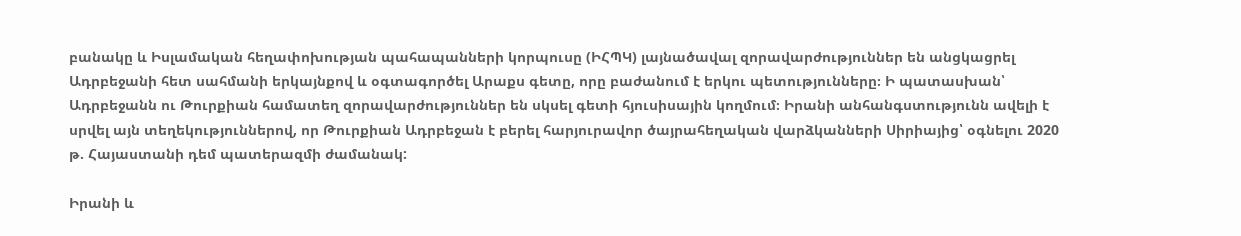բանակը և Իսլամական հեղափոխության պահապանների կորպուսը (ԻՀՊԿ) լայնածավալ զորավարժություններ են անցկացրել Ադրբեջանի հետ սահմանի երկայնքով և օգտագործել Արաքս գետը, որը բաժանում է երկու պետությունները։ Ի պատասխան՝ Ադրբեջանն ու Թուրքիան համատեղ զորավարժություններ են սկսել գետի հյուսիսային կողմում։ Իրանի անհանգստությունն ավելի է սրվել այն տեղեկություններով, որ Թուրքիան Ադրբեջան է բերել հարյուրավոր ծայրահեղական վարձկանների Սիրիայից՝ օգնելու 2020 թ. Հայաստանի դեմ պատերազմի ժամանակ:

Իրանի և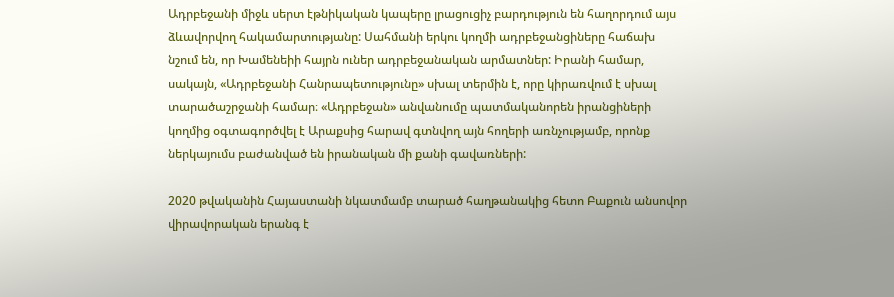Ադրբեջանի միջև սերտ էթնիկական կապերը լրացուցիչ բարդություն են հաղորդում այս ձևավորվող հակամարտությանը: Սահմանի երկու կողմի ադրբեջանցիները հաճախ նշում են, որ Խամենեիի հայրն ուներ ադրբեջանական արմատներ: Իրանի համար, սակայն, «Ադրբեջանի Հանրապետությունը» սխալ տերմին է, որը կիրառվում է սխալ տարածաշրջանի համար։ «Ադրբեջան» անվանումը պատմականորեն իրանցիների կողմից օգտագործվել է Արաքսից հարավ գտնվող այն հողերի առնչությամբ, որոնք ներկայումս բաժանված են իրանական մի քանի գավառների:

2020 թվականին Հայաստանի նկատմամբ տարած հաղթանակից հետո Բաքուն անսովոր վիրավորական երանգ է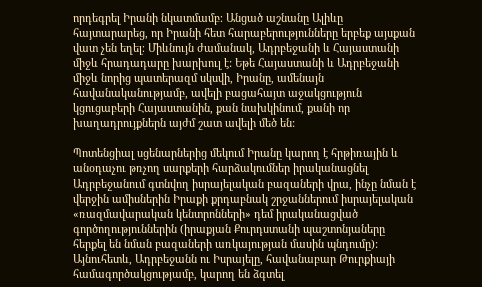որդեգրել Իրանի նկատմամբ։ Անցած աշնանը Ալիևը հայտարարեց, որ Իրանի հետ հարաբերությունները երբեք այսքան վատ չեն եղել։ Միևնույն ժամանակ, Ադրբեջանի և Հայաստանի միջև հրադադարը խարխուլ է: Եթե Հայաստանի և Ադրբեջանի միջև նորից պատերազմ սկսվի, Իրանը, ամենայն հավանականությամբ, ավելի բացահայտ աջակցություն կցուցաբերի Հայաստանին, քան նախկինում, քանի որ խաղադրույքներն այժմ շատ ավելի մեծ են:

Պոտենցիալ սցենարներից մեկում Իրանը կարող է հրթիռային և անօդաչու թռչող սարքերի հարձակումներ իրականացնել Ադրբեջանում գտնվող իսրայելական բազաների վրա, ինչը նման է վերջին ամիսներին Իրաքի քրդաբնակ շրջաններում իսրայելական «ռազմավարական կենտրոնների» դեմ իրականացված գործողություններին (իրաքյան Քուրդստանի պաշտոնյաները հերքել են նման բազաների առկայության մասին պնդումը): Այնուհետև, Ադրբեջանն ու Իսրայելը, հավանաբար Թուրքիայի համագործակցությամբ, կարող են ձգտել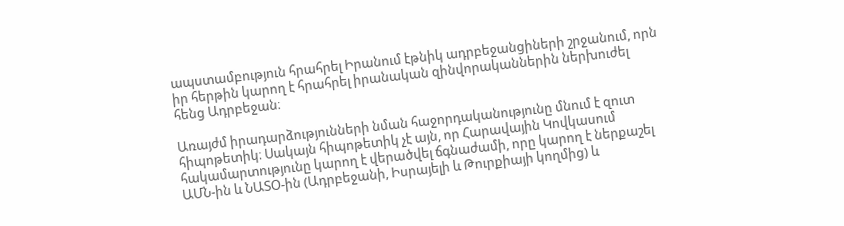ապստամբություն հրահրել Իրանում էթնիկ ադրբեջանցիների շրջանում, որն իր հերթին կարող է հրահրել իրանական զինվորականներին ներխուժել հենց Ադրբեջան։

Առայժմ իրադարձությունների նման հաջորդականությունը մնում է զուտ հիպոթետիկ։ Սակայն հիպոթետիկ չէ այն, որ Հարավային Կովկասում հակամարտությունը կարող է վերածվել ճգնաժամի, որը կարող է ներքաշել ԱՄՆ-ին և ՆԱՏՕ-ին (Ադրբեջանի, Իսրայելի և Թուրքիայի կողմից) և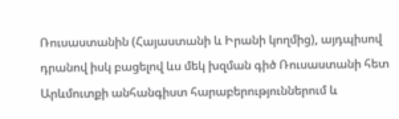Ռուսաստանին (Հայաստանի և Իրանի կողմից), այդպիսով դրանով իսկ բացելով ևս մեկ խզման գիծ Ռուսաստանի հետ Արևմուտքի անհանգիստ հարաբերություններում և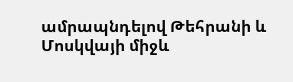ամրապնդելով Թեհրանի և Մոսկվայի միջև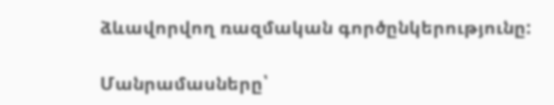ձևավորվող ռազմական գործընկերությունը:

Մանրամասները՝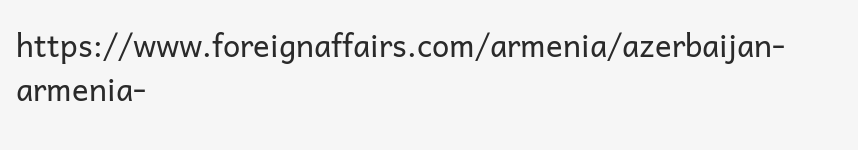https://www.foreignaffairs.com/armenia/azerbaijan-armenia-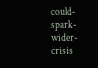could-spark-wider-crisis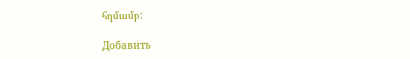հղմամբ:

Добавить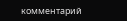комментарий